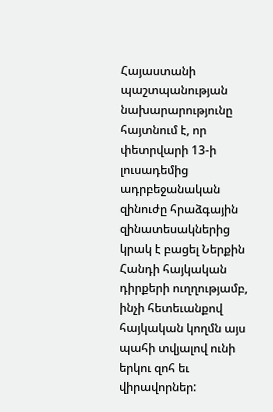Հայաստանի պաշտպանության նախարարությունը հայտնում է, որ փետրվարի 13-ի լուսադեմից ադրբեջանական զինուժը հրաձգային զինատեսակներից կրակ է բացել Ներքին Հանդի հայկական դիրքերի ուղղությամբ, ինչի հետեւանքով հայկական կողմն այս պահի տվյալով ունի երկու զոհ եւ վիրավորներ: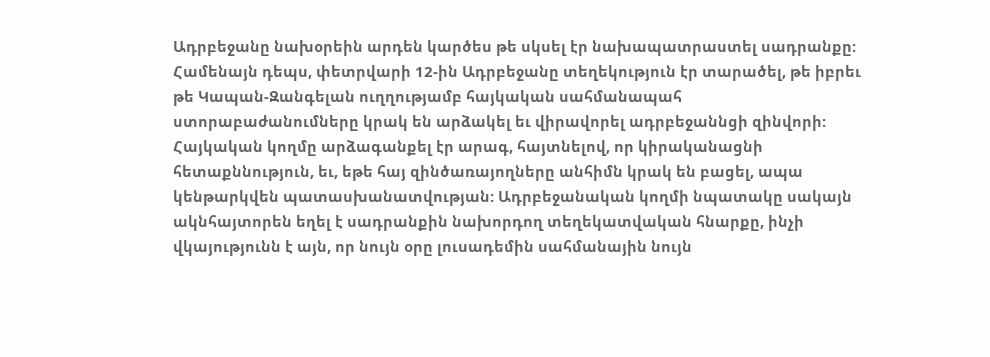Ադրբեջանը նախօրեին արդեն կարծես թե սկսել էր նախապատրաստել սադրանքը:
Համենայն դեպս, փետրվարի 12-ին Ադրբեջանը տեղեկություն էր տարածել, թե իբրեւ թե Կապան-Զանգելան ուղղությամբ հայկական սահմանապահ ստորաբաժանումները կրակ են արձակել եւ վիրավորել ադրբեջաննցի զինվորի: Հայկական կողմը արձագանքել էր արագ, հայտնելով, որ կիրականացնի հետաքննություն, եւ, եթե հայ զինծառայողները անհիմն կրակ են բացել, ապա կենթարկվեն պատասխանատվության: Ադրբեջանական կողմի նպատակը սակայն ակնհայտորեն եղել է սադրանքին նախորդող տեղեկատվական հնարքը, ինչի վկայությունն է այն, որ նույն օրը լուսադեմին սահմանային նույն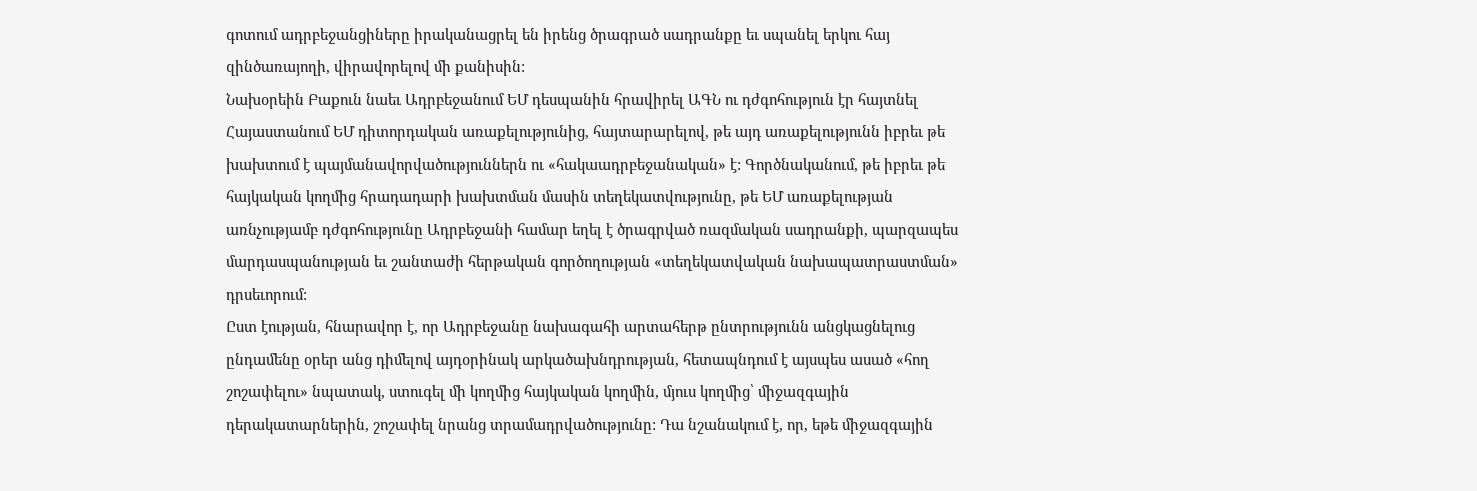գոտում ադրբեջանցիները իրականացրել են իրենց ծրագրած սադրանքը եւ սպանել երկու հայ զինծառայողի, վիրավորելով մի քանիսին:
Նախօրեին Բաքուն նաեւ Ադրբեջանում ԵՄ դեսպանին հրավիրել ԱԳՆ ու դժգոհություն էր հայտնել Հայաստանում ԵՄ դիտորդական առաքելությունից, հայտարարելով, թե այդ առաքելությունն իբրեւ թե խախտում է պայմանավորվածություններն ու «հակաադրբեջանական» է: Գործնականում, թե իբրեւ թե հայկական կողմից հրադադարի խախտման մասին տեղեկատվությունը, թե ԵՄ առաքելության առնչությամբ դժգոհությունը Ադրբեջանի համար եղել է ծրագրված ռազմական սադրանքի, պարզապես մարդասպանության եւ շանտաժի հերթական գործողության «տեղեկատվական նախապատրաստման» դրսեւորում:
Ըստ էության, հնարավոր է, որ Ադրբեջանը նախագահի արտահերթ ընտրությունն անցկացնելուց ընդամենը օրեր անց դիմելով այդօրինակ արկածախնդրության, հետապնդում է այսպես ասած «հող շոշափելու» նպատակ, ստուգել մի կողմից հայկական կողմին, մյուս կողմից՝ միջազգային դերակատարներին, շոշափել նրանց տրամադրվածությունը: Դա նշանակում է, որ, եթե միջազգային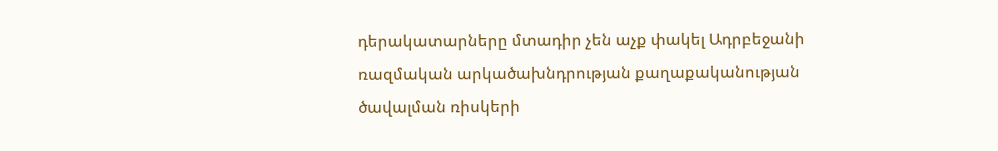դերակատարները մտադիր չեն աչք փակել Ադրբեջանի ռազմական արկածախնդրության քաղաքականության ծավալման ռիսկերի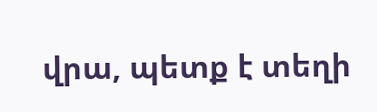վրա, պետք է տեղի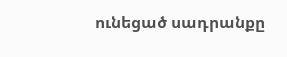ունեցած սադրանքը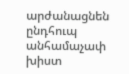արժանացնեն ընդհուպ անհամաչափ խիստ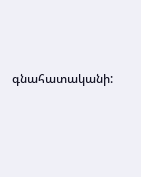գնահատականի: